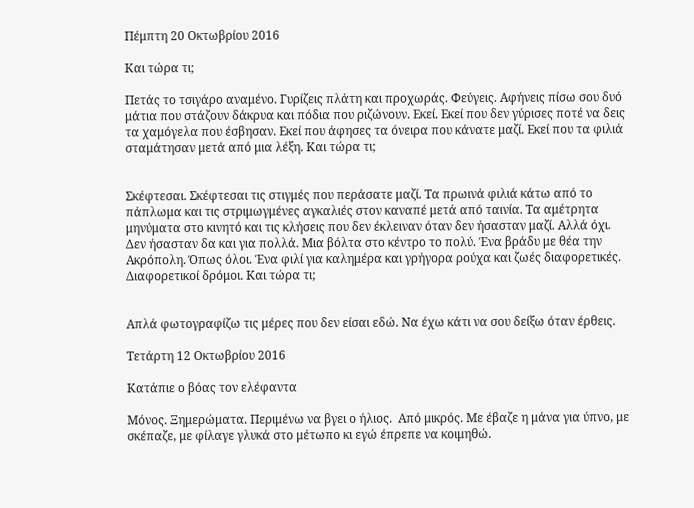Πέμπτη 20 Οκτωβρίου 2016

Και τώρα τι;

Πετάς το τσιγάρο αναμένο. Γυρίζεις πλάτη και προχωράς. Φεύγεις. Αφήνεις πίσω σου δυό μάτια που στάζουν δάκρυα και πόδια που ριζώνουν. Εκεί. Εκεί που δεν γύρισες ποτέ να δεις τα χαμόγελα που έσβησαν. Εκεί που άφησες τα όνειρα που κάνατε μαζί. Εκεί που τα φιλιά σταμάτησαν μετά από μια λέξη. Και τώρα τι;


Σκέφτεσαι. Σκέφτεσαι τις στιγμές που περάσατε μαζί. Τα πρωινά φιλιά κάτω από το πάπλωμα και τις στριμωγμένες αγκαλιές στον καναπέ μετά από ταινία. Τα αμέτρητα μηνύματα στο κινητό και τις κλήσεις που δεν έκλειναν όταν δεν ήσασταν μαζί. Αλλά όχι. Δεν ήσασταν δα και για πολλά. Μια βόλτα στο κέντρο το πολύ. Ένα βράδυ με θέα την Ακρόπολη. Όπως όλοι. Ένα φιλί για καλημέρα και γρήγορα ρούχα και ζωές διαφορετικές. Διαφορετικοί δρόμοι. Και τώρα τι;


Απλά φωτογραφίζω τις μέρες που δεν είσαι εδώ. Να έχω κάτι να σου δείξω όταν έρθεις.

Τετάρτη 12 Οκτωβρίου 2016

Κατάπιε ο βόας τον ελέφαντα

Μόνος. Ξημερώματα. Περιμένω να βγει ο ήλιος.  Από μικρός. Με έβαζε η μάνα για ύπνο, με σκέπαζε, με φίλαγε γλυκά στο μέτωπο κι εγώ έπρεπε να κοιμηθώ.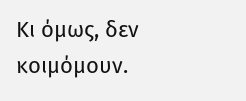Κι όμως, δεν κοιμόμουν.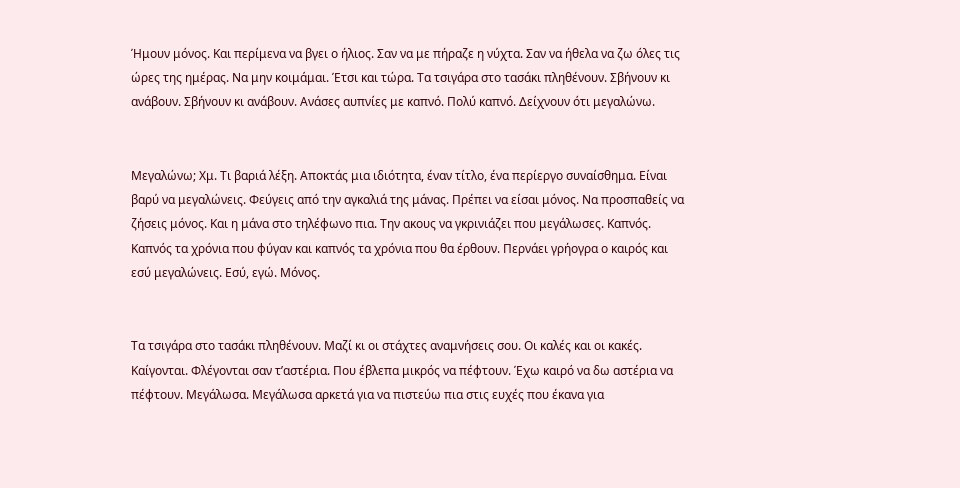Ήμουν μόνος. Και περίμενα να βγει ο ήλιος. Σαν να με πήραζε η νύχτα. Σαν να ήθελα να ζω όλες τις ώρες της ημέρας. Να μην κοιμάμαι. Έτσι και τώρα. Τα τσιγάρα στο τασάκι πληθένουν. Σβήνουν κι ανάβουν. Σβήνουν κι ανάβουν. Ανάσες αυπνίες με καπνό. Πολύ καπνό. Δείχνουν ότι μεγαλώνω.


Μεγαλώνω; Χμ. Τι βαριά λέξη. Αποκτάς μια ιδιότητα, έναν τίτλο, ένα περίεργο συναίσθημα. Είναι βαρύ να μεγαλώνεις. Φεύγεις από την αγκαλιά της μάνας. Πρέπει να είσαι μόνος. Να προσπαθείς να ζήσεις μόνος. Και η μάνα στο τηλέφωνο πια. Την ακους να γκρινιάζει που μεγάλωσες. Καπνός. Καπνός τα χρόνια που φύγαν και καπνός τα χρόνια που θα έρθουν. Περνάει γρήογρα ο καιρός και εσύ μεγαλώνεις. Εσύ, εγώ. Μόνος.


Τα τσιγάρα στο τασάκι πληθένουν. Μαζί κι οι στάχτες αναμνήσεις σου. Οι καλές και οι κακές. Καίγονται. Φλέγονται σαν τ’αστέρια. Που έβλεπα μικρός να πέφτουν. Έχω καιρό να δω αστέρια να πέφτουν. Μεγάλωσα. Μεγάλωσα αρκετά για να πιστεύω πια στις ευχές που έκανα για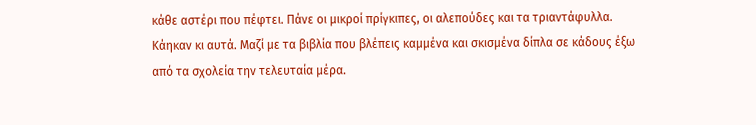κάθε αστέρι που πέφτει. Πάνε οι μικροί πρίγκιπες, οι αλεπούδες και τα τριαντάφυλλα. Κάηκαν κι αυτά. Μαζί με τα βιβλία που βλέπεις καμμένα και σκισμένα δίπλα σε κάδους έξω από τα σχολεία την τελευταία μέρα.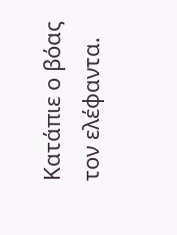Κατάπιε ο βόας τον ελέφαντα.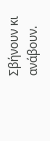Σβήνουν κι ανάβουν.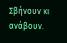Σβήνουν κι ανάβουν.